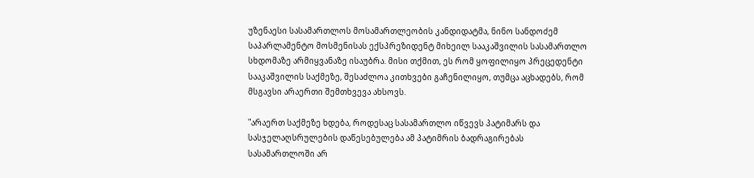უზენაესი სასამართლოს მოსამართლეობის კანდიდატმა, ნინო სანდოძემ საპარლამენტო მოსმენისას ექსპრეზიდენტ მიხეილ სააკაშვილის სასამართლო სხდომაზე არმიყვანაზე ისაუბრა. მისი თქმით, ეს რომ ყოფილიყო პრეცედენტი სააკაშვილის საქმეზე, შესაძლოა კითხვები გაჩენილიყო, თუმცა აცხადებს, რომ მსგავსი არაერთი შემთხვევა ახსოვს.

"არაერთ საქმეზე ხდება, როდესაც სასამართლო იწვევს პატიმარს და სასჯელაღსრულების დაწესებულება ამ პატიმრის ბადრაგირებას სასამართლოში არ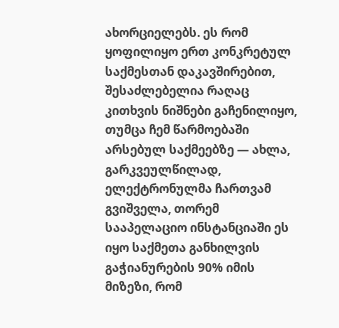ახორციელებს. ეს რომ ყოფილიყო ერთ კონკრეტულ საქმესთან დაკავშირებით, შესაძლებელია რაღაც კითხვის ნიშნები გაჩენილიყო, თუმცა ჩემ წარმოებაში არსებულ საქმეებზე — ახლა, გარკვეულწილად, ელექტრონულმა ჩართვამ გვიშველა, თორემ სააპელაციო ინსტანციაში ეს იყო საქმეთა განხილვის გაჭიანურების 90% იმის მიზეზი, რომ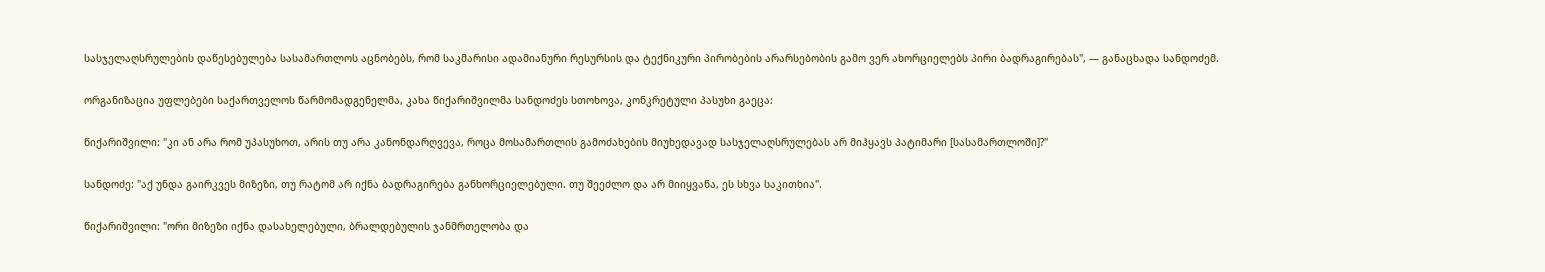სასჯელაღსრულების დაწესებულება სასამართლოს აცნობებს, რომ საკმარისი ადამიანური რესურსის და ტექნიკური პირობების არარსებობის გამო ვერ ახორციელებს პირი ბადრაგირებას", — განაცხადა სანდოძემ.

ორგანიზაცია უფლებები საქართველოს წარმომადგენელმა, კახა წიქარიშვილმა სანდოძეს სთოხოვა, კონკრეტული პასუხი გაეცა:

წიქარიშვილი: "კი ან არა რომ უპასუხოთ, არის თუ არა კანონდარღვევა, როცა მოსამართლის გამოძახების მიუხედავად სასჯელაღსრულებას არ მიჰყავს პატიმარი [სასამართლოში]?"

სანდოძე: "აქ უნდა გაირკვეს მიზეზი, თუ რატომ არ იქნა ბადრაგირება განხორციელებული. თუ შეეძლო და არ მიიყვანა, ეს სხვა საკითხია".

წიქარიშვილი: "ორი მიზეზი იქნა დასახელებული, ბრალდებულის ჯანმრთელობა და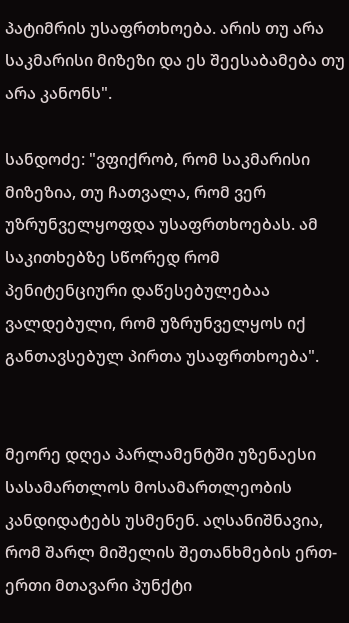პატიმრის უსაფრთხოება. არის თუ არა საკმარისი მიზეზი და ეს შეესაბამება თუ არა კანონს".

სანდოძე: "ვფიქრობ, რომ საკმარისი მიზეზია, თუ ჩათვალა, რომ ვერ უზრუნველყოფდა უსაფრთხოებას. ამ საკითხებზე სწორედ რომ პენიტენციური დაწესებულებაა ვალდებული, რომ უზრუნველყოს იქ განთავსებულ პირთა უსაფრთხოება".


მეორე დღეა პარლამენტში უზენაესი სასამართლოს მოსამართლეობის კანდიდატებს უსმენენ. აღსანიშნავია, რომ შარლ მიშელის შეთანხმების ერთ-ერთი მთავარი პუნქტი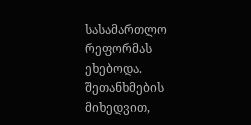სასამართლო რეფორმას ეხებოდა. შეთანხმების მიხედვით,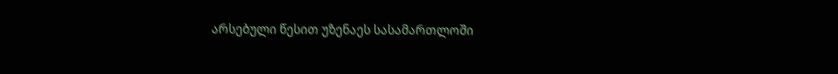არსებული წესით უზენაეს სასამართლოში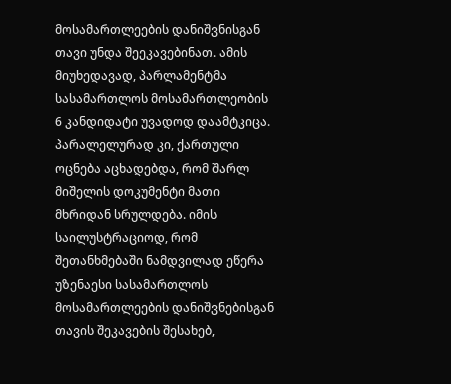მოსამართლეების დანიშვნისგან თავი უნდა შეეკავებინათ. ამის მიუხედავად, პარლამენტმა სასამართლოს მოსამართლეობის 6 კანდიდატი უვადოდ დაამტკიცა. პარალელურად კი, ქართული ოცნება აცხადებდა, რომ შარლ მიშელის დოკუმენტი მათი მხრიდან სრულდება. იმის საილუსტრაციოდ, რომ შეთანხმებაში ნამდვილად ეწერა უზენაესი სასამართლოს მოსამართლეების დანიშვნებისგან თავის შეკავების შესახებ,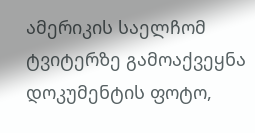ამერიკის საელჩომ ტვიტერზე გამოაქვეყნა დოკუმენტის ფოტო,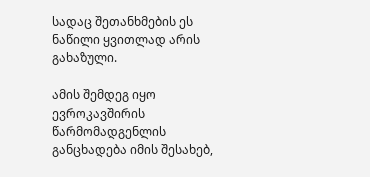სადაც შეთანხმების ეს ნაწილი ყვითლად არის გახაზული.

ამის შემდეგ იყო ევროკავშირის წარმომადგენლის განცხადება იმის შესახებ,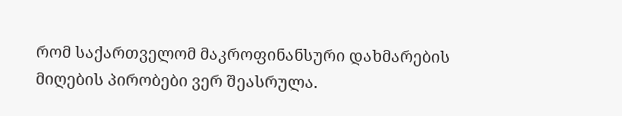რომ საქართველომ მაკროფინანსური დახმარების მიღების პირობები ვერ შეასრულა.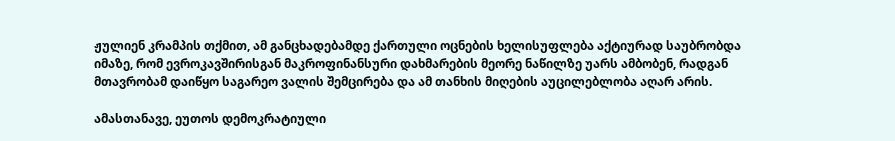ჟულიენ კრამპის თქმით, ამ განცხადებამდე ქართული ოცნების ხელისუფლება აქტიურად საუბრობდა იმაზე, რომ ევროკავშირისგან მაკროფინანსური დახმარების მეორე ნაწილზე უარს ამბობენ, რადგან მთავრობამ დაიწყო საგარეო ვალის შემცირება და ამ თანხის მიღების აუცილებლობა აღარ არის.

ამასთანავე, ეუთოს დემოკრატიული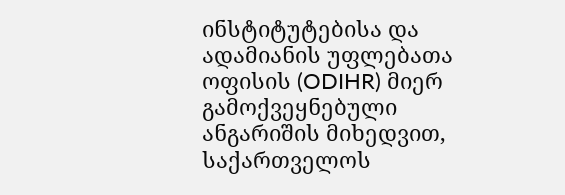ინსტიტუტებისა და ადამიანის უფლებათა ოფისის (ODIHR) მიერ გამოქვეყნებული ანგარიშის მიხედვით, საქართველოს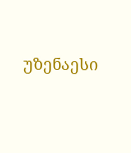უზენაესი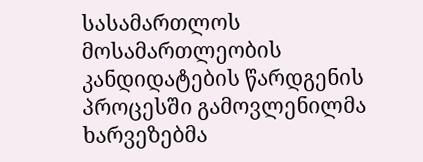სასამართლოს მოსამართლეობის კანდიდატების წარდგენის პროცესში გამოვლენილმა ხარვეზებმა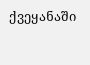ქვეყანაში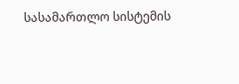სასამართლო სისტემის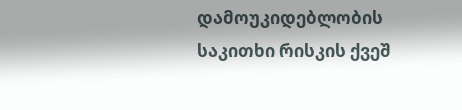დამოუკიდებლობის საკითხი რისკის ქვეშ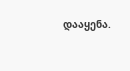დააყენა.